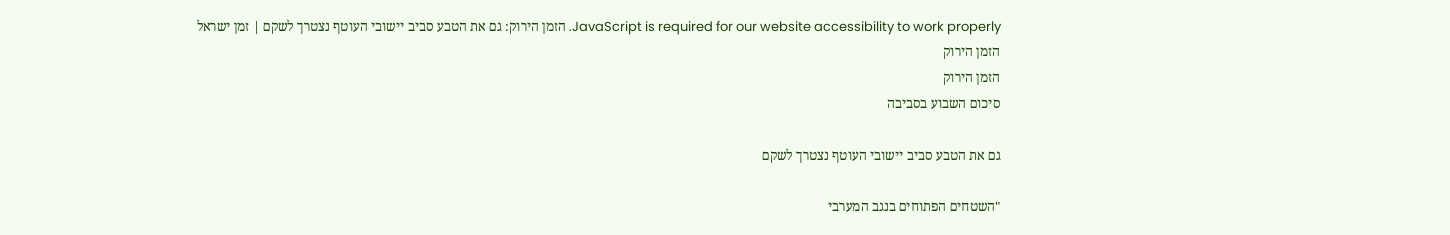JavaScript is required for our website accessibility to work properly. הזמן הירוק: גם את הטבע סביב יישובי העוטף נצטרך לשקם | זמן ישראל
הזמן הירוק
הזמן הירוק
סיכום השבוע בסביבה

גם את הטבע סביב יישובי העוטף נצטרך לשקם

"השטחים הפתוחים בנגב המערבי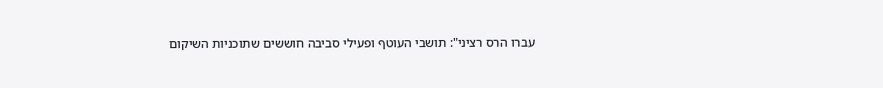עברו הרס רציני": תושבי העוטף ופעילי סביבה חוששים שתוכניות השיקום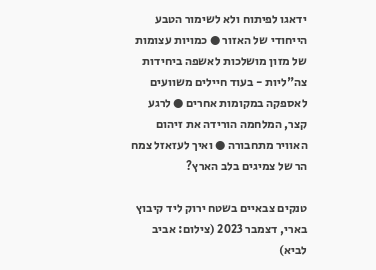ידאגו לפיתוח ולא לשימור הטבע הייחודי של האזור ● כמויות עצומות של מזון מושלכות לאשפה ביחידות צה"ליות - בעוד חיילים משוועים לאספקה במקומות אחרים ● לרגע קצר, המלחמה הורידה את זיהום האוויר מתחבורה ● ואיך לעזאזל צמח הר של צמיגים בלב הארץ?

טנקים צבאיים בשטח ירוק ליד קיבוץ בארי, דצמבר 2023 (צילום: אביב לביא)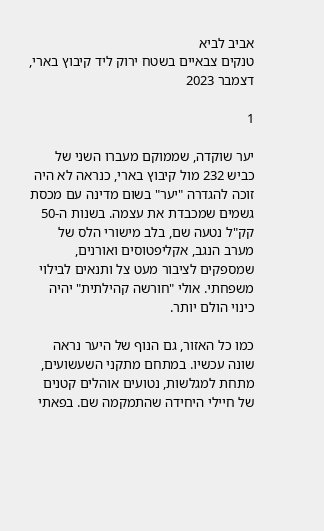אביב לביא
טנקים צבאיים בשטח ירוק ליד קיבוץ בארי, דצמבר 2023

1

יער שוקדה, שממוקם מעברו השני של כביש 232 מול קיבוץ בארי, כנראה לא היה זוכה להגדרה "יער" בשום מדינה עם מכסת גשמים שמכבדת את עצמה. בשנות ה-50 קק"ל נטעה שם, בלב מישורי הלס של מערב הנגב, אקליפטוסים ואורנים, שמספקים לציבור מעט צל ותנאים לבילוי משפחתי. אולי "חורשה קהילתית" יהיה כינוי הולם יותר.

כמו כל האזור, גם הנוף של היער נראה שונה עכשיו. במתחם מתקני השעשועים, מתחת למגלשות, נטועים אוהלים קטנים של חיילי היחידה שהתמקמה שם. בפאתי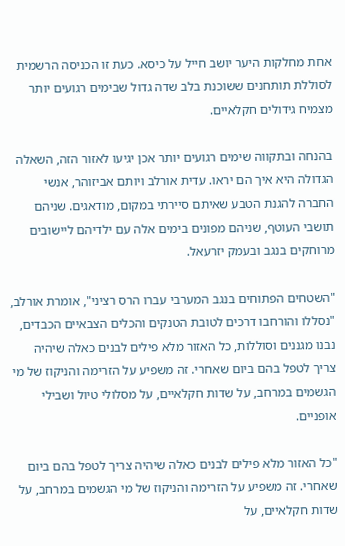אחת מחלקות היער יושב חייל על כיסא. כעת זו הכניסה הרשמית לסוללת תותחנים ששוכנת בלב שדה גדול שבימים רגועים יותר מצמיח גידולים חקלאיים.

בהנחה ובתקווה שימים רגועים יותר אכן יגיעו לאזור הזה, השאלה הגדולה היא איך הם יראו. עדית אורלב ויותם אביזוהר, אנשי החברה להגנת הטבע שאיתם סיירתי במקום, מודאגים. שניהם תושבי העוטף, שניהם מפונים בימים אלה עם ילדיהם ליישובים מרוחקים בנגב ובעמק יזרעאל.

"השטחים הפתוחים בנגב המערבי עברו הרס רציני", אומרת אורלב, "נסללו והורחבו דרכים לטובת הטנקים והכלים הצבאיים הכבדים, נבנו מגננים וסוללות, כל האזור מלא פילים לבנים כאלה שיהיה צריך לטפל בהם ביום שאחרי. זה משפיע על הזרימה והניקוז של מי הגשמים במרחב, על שדות חקלאיים, על מסלולי טיול ושבילי אופניים.

"כל האזור מלא פילים לבנים כאלה שיהיה צריך לטפל בהם ביום שאחרי. זה משפיע על הזרימה והניקוז של מי הגשמים במרחב, על שדות חקלאיים, על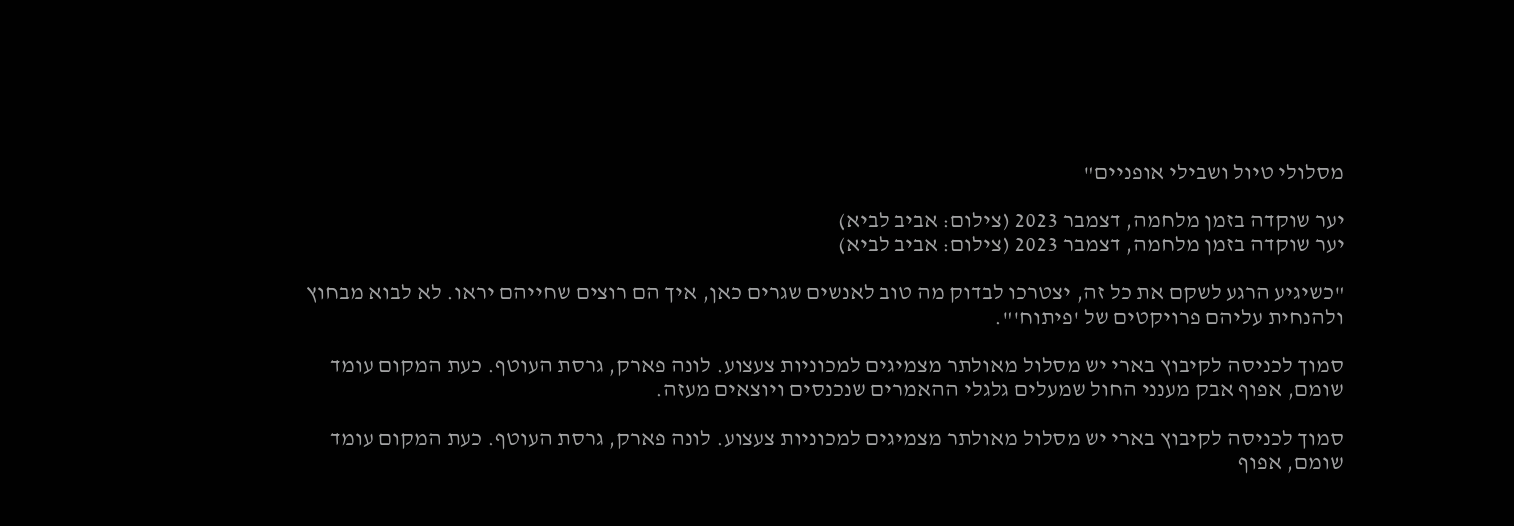מסלולי טיול ושבילי אופניים"

יער שוקדה בזמן מלחמה, דצמבר 2023 (צילום: אביב לביא)
יער שוקדה בזמן מלחמה, דצמבר 2023 (צילום: אביב לביא)

"כשיגיע הרגע לשקם את כל זה, יצטרכו לבדוק מה טוב לאנשים שגרים כאן, איך הם רוצים שחייהם יראו. לא לבוא מבחוץ ולהנחית עליהם פרויקטים של 'פיתוח'".

סמוך לכניסה לקיבוץ בארי יש מסלול מאולתר מצמיגים למכוניות צעצוע. לונה פארק, גרסת העוטף. כעת המקום עומד שומם, אפוף אבק מענני החול שמעלים גלגלי ההאמרים שנכנסים ויוצאים מעזה.

סמוך לכניסה לקיבוץ בארי יש מסלול מאולתר מצמיגים למכוניות צעצוע. לונה פארק, גרסת העוטף. כעת המקום עומד שומם, אפוף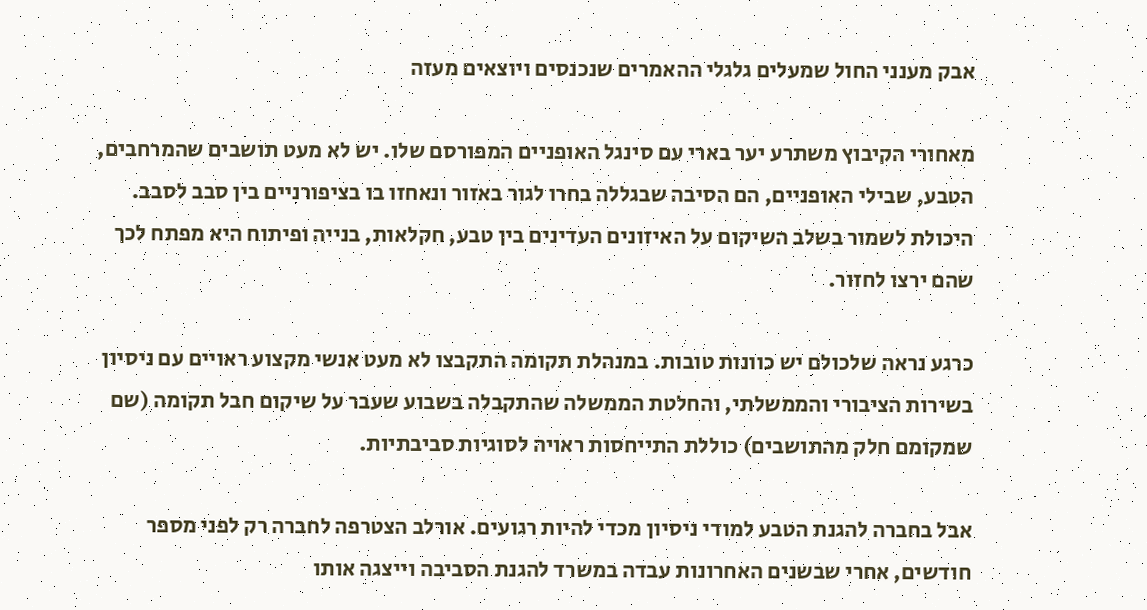אבק מענני החול שמעלים גלגלי ההאמרים שנכנסים ויוצאים מעזה

מאחורי הקיבוץ משתרע יער בארי עם סינגל האופניים המפורסם שלו. יש לא מעט תושבים שהמרחבים, הטבע, שבילי האופניים, הם הסיבה שבגללה בחרו לגור באזור ונאחזו בו בציפורניים בין סבב לסבב. היכולת לשמור בשלב השיקום על האיזונים העדינים בין טבע, חקלאות, בנייה ופיתוח היא מפתח לכך שהם ירצו לחזור.

כרגע נראה שלכולם יש כוונות טובות. במנהלת תקומה התקבצו לא מעט אנשי מקצוע ראויים עם ניסיון בשירות הציבורי והממשלתי, והחלטת הממשלה שהתקבלה בשבוע שעבר על שיקום חבל תקומה (שם שמקומם חלק מהתושבים) כוללת התייחסות ראויה לסוגיות סביבתיות.

אבל בחברה להגנת הטבע למודי ניסיון מכדי להיות רגועים. אורלב הצטרפה לחברה רק לפני מספר חודשים, אחרי שבשנים האחרונות עבדה במשרד להגנת הסביבה וייצגה אותו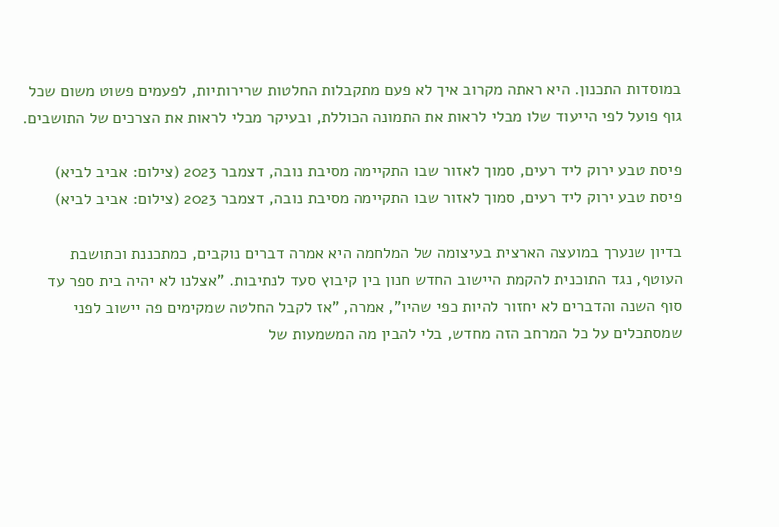במוסדות התכנון. היא ראתה מקרוב איך לא פעם מתקבלות החלטות שרירותיות, לפעמים פשוט משום שכל גוף פועל לפי הייעוד שלו מבלי לראות את התמונה הכוללת, ובעיקר מבלי לראות את הצרכים של התושבים.

פיסת טבע ירוק ליד רעים, סמוך לאזור שבו התקיימה מסיבת נובה, דצמבר 2023 (צילום: אביב לביא)
פיסת טבע ירוק ליד רעים, סמוך לאזור שבו התקיימה מסיבת נובה, דצמבר 2023 (צילום: אביב לביא)

בדיון שנערך במועצה הארצית בעיצומה של המלחמה היא אמרה דברים נוקבים, כמתכננת וכתושבת העוטף, נגד התוכנית להקמת היישוב החדש חנון בין קיבוץ סעד לנתיבות. "אצלנו לא יהיה בית ספר עד סוף השנה והדברים לא יחזור להיות כפי שהיו", אמרה, "אז לקבל החלטה שמקימים פה יישוב לפני שמסתכלים על כל המרחב הזה מחדש, בלי להבין מה המשמעות של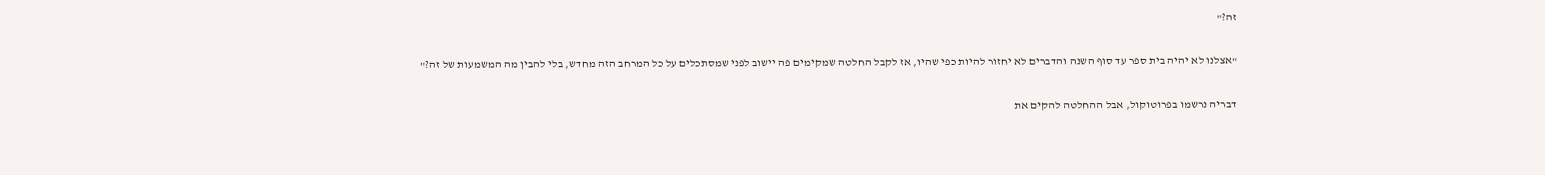זה?"

"אצלנו לא יהיה בית ספר עד סוף השנה והדברים לא יחזור להיות כפי שהיו, אז לקבל החלטה שמקימים פה יישוב לפני שמסתכלים על כל המרחב הזה מחדש, בלי להבין מה המשמעות של זה?"

דבריה נרשמו בפרוטוקול, אבל ההחלטה להקים את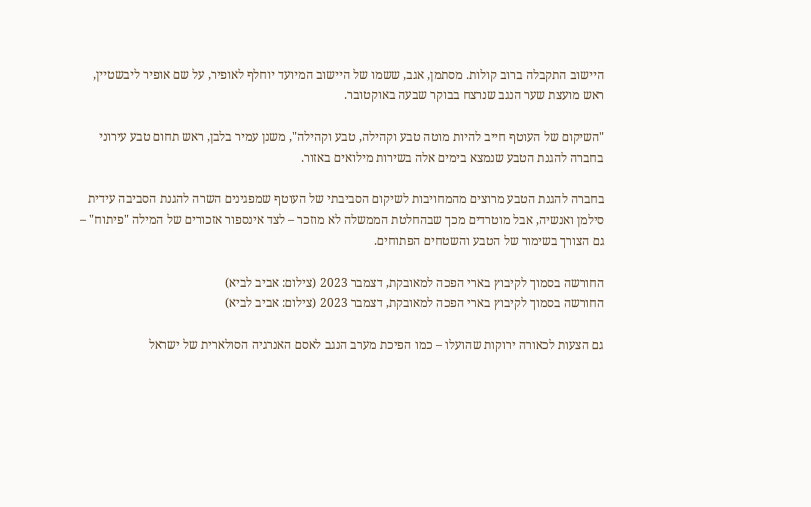היישוב התקבלה ברוב קולות. מסתמן, אגב, ששמו של היישוב המיועד יוחלף לאופיר, על שם אופיר ליבשטיין, ראש מועצת שער הנגב שנרצח בבוקר שבעה באוקטובר.

"השיקום של העוטף חייב להיות מוטה טבע וקהילה, טבע וקהילה", משנן עמיר בלבן, ראש תחום טבע עירוני בחברה להגנת הטבע שנמצא בימים אלה בשירות מילואים באזור.

בחברה להגנת הטבע מרוצים מהמחויבות לשיקום הסביבתי של העוטף שמפגינים השרה להגנת הסביבה עידית סילמן ואנשיה, אבל מוטרדים מכך שבהחלטת הממשלה לא מוזכר – לצד אינספור אזכורים של המילה "פיתוח" – גם הצורך בשימור של הטבע והשטחים הפתוחים.

החורשה בסמוך לקיבוץ בארי הפכה למאובקת, דצמבר 2023 (צילום: אביב לביא)
החורשה בסמוך לקיבוץ בארי הפכה למאובקת, דצמבר 2023 (צילום: אביב לביא)

גם הצעות לכאורה ירוקות שהועלו – כמו הפיכת מערב הנגב לאסם האנרגיה הסולארית של ישראל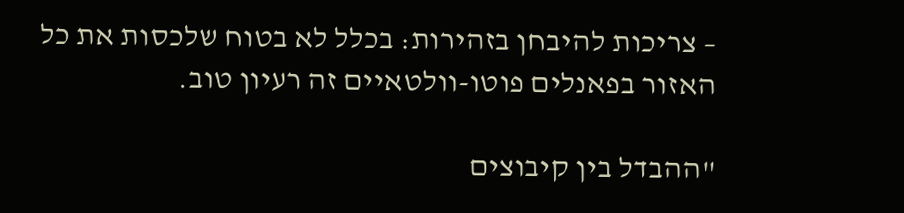– צריכות להיבחן בזהירות: בכלל לא בטוח שלכסות את כל האזור בפאנלים פוטו-וולטאיים זה רעיון טוב.

"ההבדל בין קיבוצים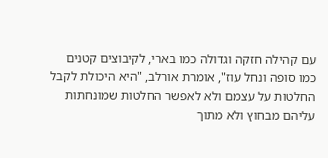עם קהילה חזקה וגדולה כמו בארי, לקיבוצים קטנים כמו סופה ונחל עוז", אומרת אורלב, "היא היכולת לקבל החלטות על עצמם ולא לאפשר החלטות שמונחתות עליהם מבחוץ ולא מתוך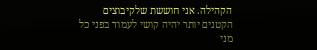הקהילה. אני חוששת שלקיבוצים הקטנים יותר יהיה קושי לעמוד בפני כל מני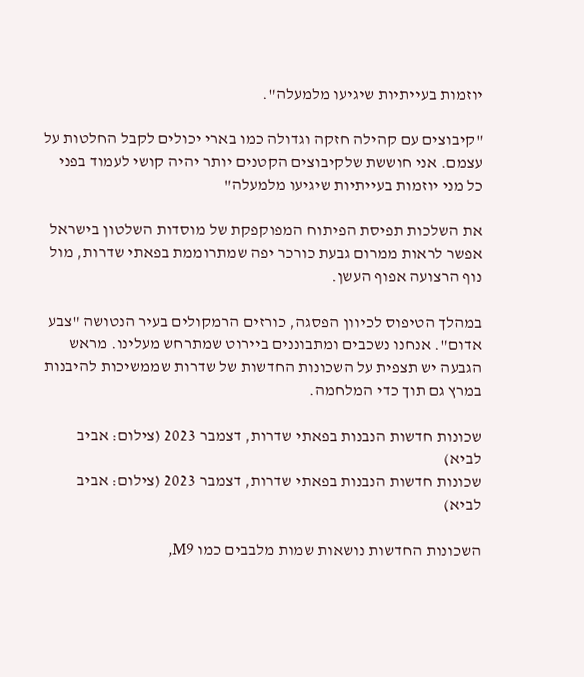יוזמות בעייתיות שיגיעו מלמעלה".

"קיבוצים עם קהילה חזקה וגדולה כמו בארי יכולים לקבל החלטות על עצמם. אני חוששת שלקיבוצים הקטנים יותר יהיה קושי לעמוד בפני כל מני יוזמות בעייתיות שיגיעו מלמעלה"

את השלכות תפיסת הפיתוח המפוקפקת של מוסדות השלטון בישראל אפשר לראות ממרום גבעת כורכר יפה שמתרוממת בפאתי שדרות, מול נוף הרצועה אפוף העשן.

במהלך הטיפוס לכיוון הפסגה, כורזים הרמקולים בעיר הנטושה "צבע אדום". אנחנו נשכבים ומתבוננים ביירוט שמתרחש מעלינו. מראש הגבעה יש תצפית על השכונות החדשות של שדרות שממשיכות להיבנות במרץ גם תוך כדי המלחמה.

שכונות חדשות הנבנות בפאתי שדרות, דצמבר 2023 (צילום: אביב לביא)
שכונות חדשות הנבנות בפאתי שדרות, דצמבר 2023 (צילום: אביב לביא)

השכונות החדשות נושאות שמות מלבבים כמו M9,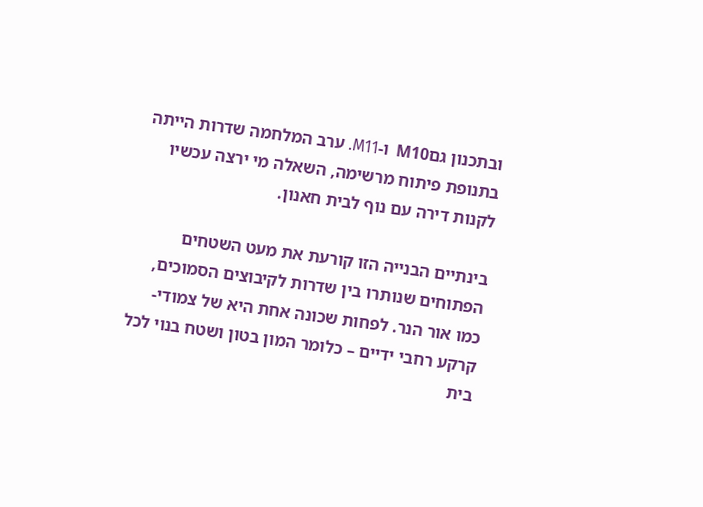ובתכנון גםM10  ו-M11. ערב המלחמה שדרות הייתה בתנופת פיתוח מרשימה, השאלה מי ירצה עכשיו לקנות דירה עם נוף לבית חאנון.

בינתיים הבנייה הזו קורעת את מעט השטחים הפתוחים שנותרו בין שדרות לקיבוצים הסמוכים, כמו אור הנר. לפחות שכונה אחת היא של צמודי-קרקע רחבי ידיים – כלומר המון בטון ושטח בנוי לכל בית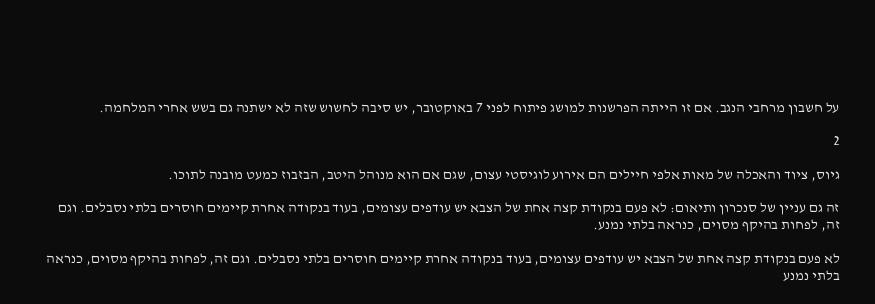על חשבון מרחבי הנגב. אם זו הייתה הפרשנות למושג פיתוח לפני 7 באוקטובר, יש סיבה לחשוש שזה לא ישתנה גם בשש אחרי המלחמה.

2

גיוס, ציוד והאכלה של מאות אלפי חיילים הם אירוע לוגיסטי עצום, שגם אם הוא מנוהל היטב, הבזבוז כמעט מובנה לתוכו.

זה גם עניין של סנכרון ותיאום: לא פעם בנקודת קצה אחת של הצבא יש עודפים עצומים, בעוד בנקודה אחרת קיימים חוסרים בלתי נסבלים. וגם זה, לפחות בהיקף מסוים, כנראה בלתי נמנע.

לא פעם בנקודת קצה אחת של הצבא יש עודפים עצומים, בעוד בנקודה אחרת קיימים חוסרים בלתי נסבלים. וגם זה, לפחות בהיקף מסוים, כנראה בלתי נמנע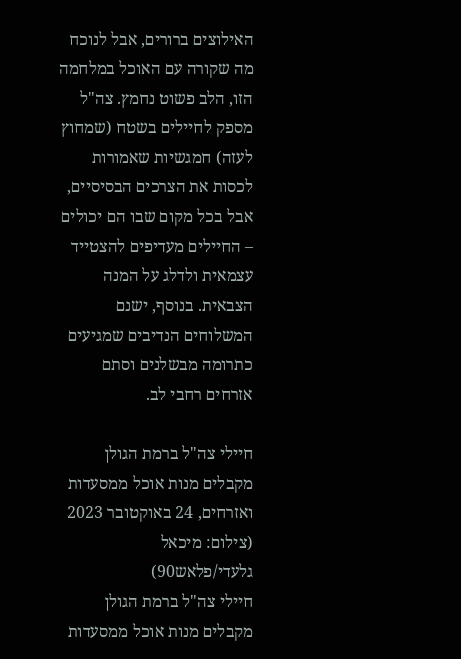האילוצים ברורים, אבל לנוכח מה שקורה עם האוכל במלחמה הזו, הלב פשוט נחמץ. צה"ל מספק לחיילים בשטח (שמחוץ לעזה) חמגשיות שאמורות לכסות את הצרכים הבסיסיים, אבל בכל מקום שבו הם יכולים – החיילים מעדיפים להצטייד עצמאית ולדלג על המנה הצבאית. בנוסף, ישנם המשלוחים הנדיבים שמגיעים כתרומה מבשלנים וסתם אזרחים רחבי לב.

חיילי צה"ל ברמת הגולן מקבלים מנות אוכל ממסעדות ואזרחים, 24 באוקטובר 2023 (צילום: מיכאל גלעדי/פלאש90)
חיילי צה"ל ברמת הגולן מקבלים מנות אוכל ממסעדות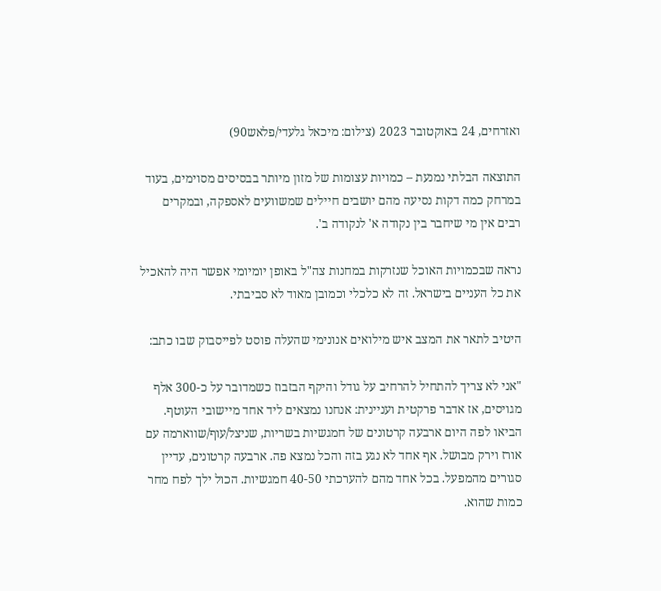ואזרחים, 24 באוקטובר 2023 (צילום: מיכאל גלעדי/פלאש90)

התוצאה הבלתי נמנעת – כמויות עצומות של מזון מיותר בבסיסים מסוימים, בעוד במרחק כמה דקות נסיעה מהם יושבים חיילים שמשוועים לאספקה, ובמקרים רבים אין מי שיחבר בין נקודה א' לנקודה ב'.

נראה שבכמויות האוכל שנזרקות במחנות צה"ל באופן יומיומי אפשר היה להאכיל את כל העניים בישראל. זה לא כלכלי וכמובן מאוד לא סביבתי.

היטיב לתאר את המצב איש מילואים אנונימי שהעלה פוסט לפייסבוק שבו כתב:

"אני לא צריך להתחיל להרחיב על גודל והיקף הבזבוז כשמדובר על כ-300 אלף מגויסים, אז אדבר פרקטית ועניינית: אנחנו נמצאים ליד אחד מיישובי העוטף. הביאו לפה היום ארבעה קרטונים של חמגשיות בשריות, שניצל/עוף/שווארמה עם אורז וירק מבושל. אף אחד לא נגע בזה והכל נמצא פה. ארבעה קרטונים, עדיין סגורים מהמפעל. בכל אחד מהם להערכתי 40-50 חמגשיות. הכול ילך לפח מחר כמות שהוא.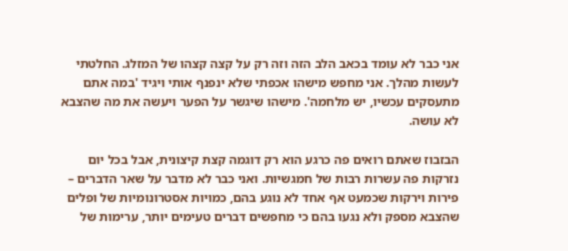אני כבר לא עומד בכאב הלב הזה וזה רק על קצה קצהו של המזלג. החלטתי לעשות מהלך. אני מחפש מישהו אכפתי שלא ינפנף אותי ויגיד 'במה אתם מתעסקים עכשיו, יש מלחמה'. מישהו שיגשר על הפער ויעשה את מה שהצבא לא עושה.

הבזבוז שאתם רואים פה כרגע הוא רק דוגמה קצת קיצונית, אבל בכל יום נזרקות פה עשרות רבות של חמגשיות. ואני כבר לא מדבר על שאר הדברים – פירות וירקות שכמעט אף אחד לא נוגע בהם, כמויות אסטרונומיות של ופלים שהצבא מספק ולא נגעו בהם כי מחפשים דברים טעימים יותר, ערימות של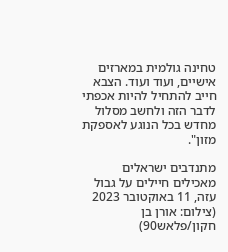טחינה גולמית במארזים אישיים, ועוד ועוד. הצבא חייב להתחיל להיות אכפתי לדבר הזה ולחשב מסלול מחדש בכל הנוגע לאספקת מזון".

מתנדבים ישראלים מאכילים חיילים על גבול עזה, 11 באוקטובר 2023 (צילום: אורן בן חקון/פלאש90)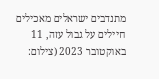מתנדבים ישראלים מאכילים חיילים על גבול עזה, 11 באוקטובר 2023 (צילום: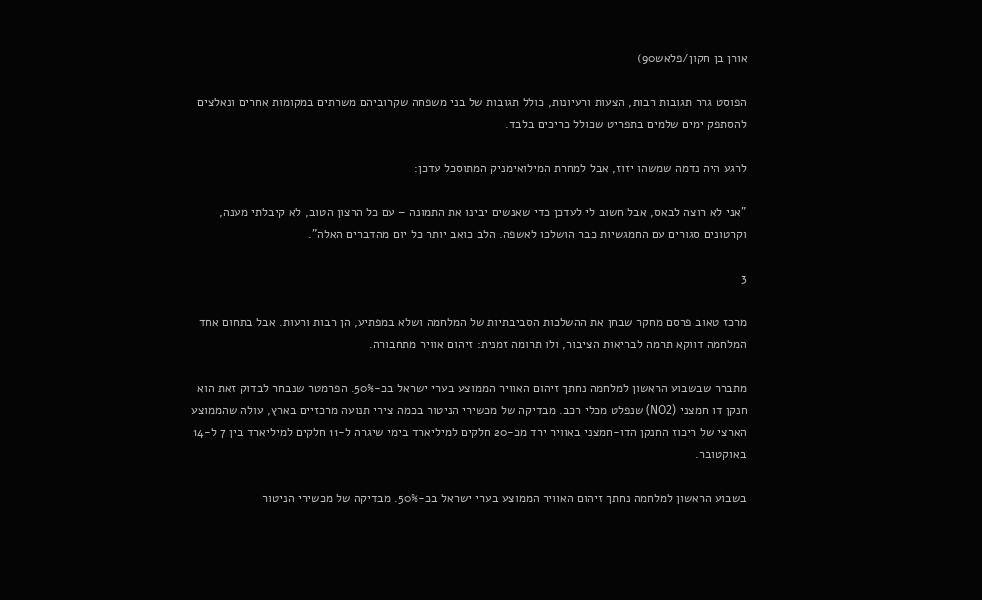אורן בן חקון/פלאש90)

הפוסט גרר תגובות רבות, הצעות ורעיונות, כולל תגובות של בני משפחה שקרוביהם משרתים במקומות אחרים ונאלצים להסתפק ימים שלמים בתפריט שכולל כריכים בלבד.

לרגע היה נדמה שמשהו יזוז, אבל למחרת המילואימניק המתוסכל עדכן:

"אני לא רוצה לבאס, אבל חשוב לי לעדכן כדי שאנשים יבינו את התמונה – עם כל הרצון הטוב, לא קיבלתי מענה, וקרטונים סגורים עם החמגשיות כבר הושלכו לאשפה. הלב כואב יותר כל יום מהדברים האלה".

3

מרכז טאוב פרסם מחקר שבחן את ההשלכות הסביבתיות של המלחמה ושלא במפתיע, הן רבות ורעות. אבל בתחום אחד המלחמה דווקא תרמה לבריאות הציבור, ולו תרומה זמנית: זיהום אוויר מתחבורה.

מתברר שבשבוע הראשון למלחמה נחתך זיהום האוויר הממוצע בערי ישראל בכ-50%. הפרמטר שנבחר לבדוק זאת הוא חנקן דו חמצני (NO2) שנפלט מכלי רכב. מבדיקה של מכשירי הניטור בכמה צירי תנועה מרכזיים בארץ, עולה שהממוצע הארצי של ריכוז החנקן הדו-חמצני באוויר ירד מכ-20 חלקים למיליארד בימי שיגרה ל-11 חלקים למיליארד בין 7 ל-14 באוקטובר.

בשבוע הראשון למלחמה נחתך זיהום האוויר הממוצע בערי ישראל בכ-50%. מבדיקה של מכשירי הניטור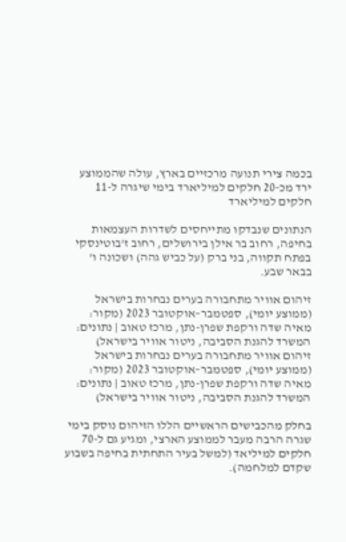בכמה צירי תנועה מרכזיים בארץ, עולה שהממוצע ירד מכ-20 חלקים למיליארד בימי שיגרה ל-11 חלקים למיליארד

הנתונים שנבדקו מתייחסים לשדרות העצמאות בחיפה, רחוב בר אילן בירושלים, רחוב ז'בוטינסקי בפתח תקווה, בני ברק (על כביש גהה) ושכונה ו' בבאר שבע.

זיהום אוויר מתחבורה בערים נבחרות בישראל (ממוצע יומי), ספטמבר–אוקטובר 2023 (מקור: מאיה שדה ורקפת שפרן-נתן, מרכז טאוב | נתונים: המשרד להגנת הסביבה, ניטור אוויר בישראל)
זיהום אוויר מתחבורה בערים נבחרות בישראל (ממוצע יומי), ספטמבר–אוקטובר 2023 (מקור: מאיה שדה ורקפת שפרן-נתן, מרכז טאוב | נתונים: המשרד להגנת הסביבה, ניטור אוויר בישראל)

בחלק מהכבישים הראשיים הללו הזיהום נוסק בימי שגרה הרבה מעבר לממוצע הארצי, ומגיע גם ל-70 חלקים למיליאד (למשל בעיר התחתית בחיפה בשבוע שקדם למלחמה).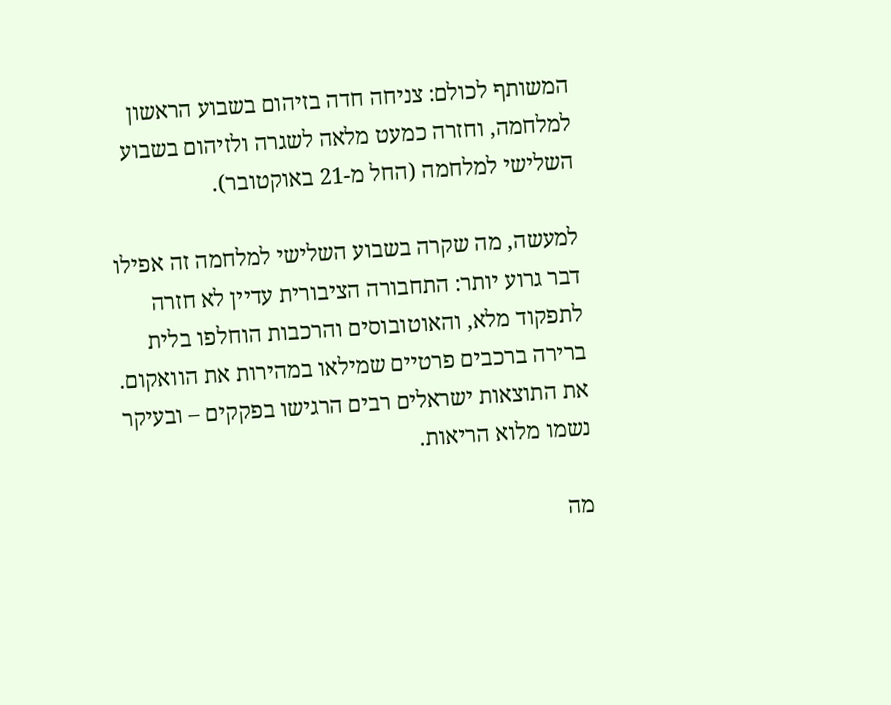המשותף לכולם: צניחה חדה בזיהום בשבוע הראשון למלחמה, וחזרה כמעט מלאה לשגרה ולזיהום בשבוע השלישי למלחמה (החל מ-21 באוקטובר).

למעשה, מה שקרה בשבוע השלישי למלחמה זה אפילו דבר גרוע יותר: התחבורה הציבורית עדיין לא חזרה לתפקוד מלא, והאוטובוסים והרכבות הוחלפו בלית ברירה ברכבים פרטיים שמילאו במהירות את הוואקום. את התוצאות ישראלים רבים הרגישו בפקקים – ובעיקר נשמו מלוא הריאות.

מה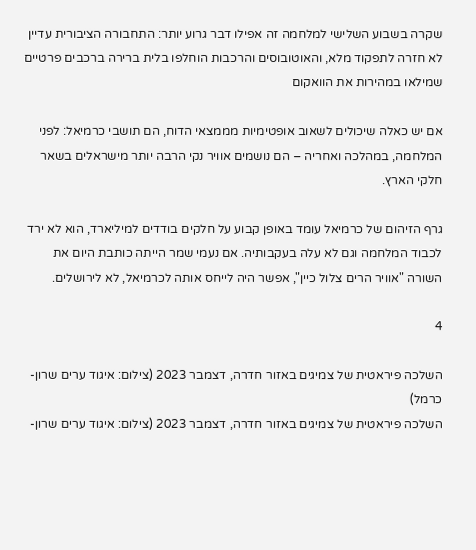שקרה בשבוע השלישי למלחמה זה אפילו דבר גרוע יותר: התחבורה הציבורית עדיין לא חזרה לתפקוד מלא, והאוטובוסים והרכבות הוחלפו בלית ברירה ברכבים פרטיים שמילאו במהירות את הוואקום

אם יש כאלה שיכולים לשאוב אופטימיות מממצאי הדוח, הם תושבי כרמיאל: לפני המלחמה, במהלכה ואחריה – הם נושמים אוויר נקי הרבה יותר מישראלים בשאר חלקי הארץ.

גרף הזיהום של כרמיאל עומד באופן קבוע על חלקים בודדים למיליארד, הוא לא ירד לכבוד המלחמה וגם לא עלה בעקבותיה. אם נעמי שמר הייתה כותבת היום את השורה "אוויר הרים צלול כיין", אפשר היה לייחס אותה לכרמיאל, לא לירושלים.

4

השלכה פיראטית של צמיגים באזור חדרה, דצמבר 2023 (צילום: איגוד ערים שרון-כרמל)
השלכה פיראטית של צמיגים באזור חדרה, דצמבר 2023 (צילום: איגוד ערים שרון-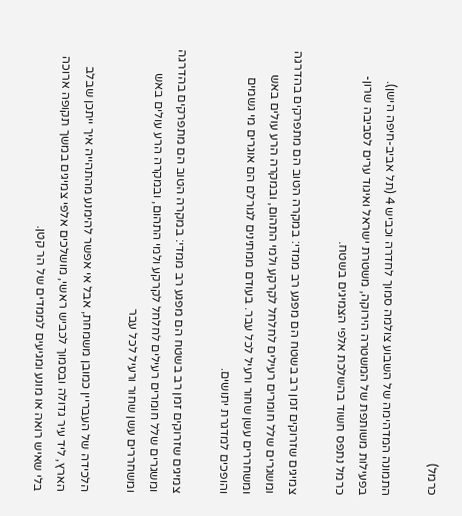כרמל)

התמונה המדהימה של השבוע צולמה סמוך לחדרה וכביש 4 (תל אביב-חיפה הישן). בפעילות משותפת של המשטרה הירוקה, משטרת ישראל ואיגוד ערים לסביבה שרון-כרמל נתפס חשוד בהשלכת אלפי הצמיגים בשטח.

צמיגים שזרוקים זמן רב בשטח הם מפגע רב ממדי: במקרה הטוב הם מתפרקים בהדרגה ומשגרים שלל חומרים רעילים לחלחל לקרקע ולמי התהום, ובמקרה הרע עולים באש ומשחררים עשן שחור ורעיל לכל עבר. בעודם ממתינים לגורלם הם אוגרים מי גשמים והופכים למדגרת יתושים.

צמיגים שזרוקים זמן רב בשטח הם מפגע רב ממדי: במקרה הטוב הם מתפרקים בהדרגה ומשגרים שלל חומרים רעילים לחלחל לקרקע ולמי התהום, ובמקרה הרע עולים באש ומשחררים עשן שחור ורעיל לכל עבר

הלכידה של העבריין כמובן משמחת, אבל אי אפשר להימנע מהתהייה איך ייתכן שבלב הארץ, ליד עיר גדולה ובסמוך לכביש ראשי, מושלכים אלפי צמיגים במשך תקופה ארוכה בלי שאיש רואה או מונע ומגיעים לממדים של הר קטן.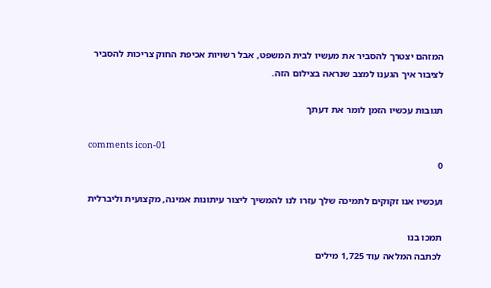המזהם יצטרך להסביר את מעשיו לבית המשפט, אבל רשויות אכיפת החוק צריכות להסביר לציבור איך הגענו למצב שנראה בצילום הזה.

תגובות עכשיו הזמן לומר את דעתך

comments icon-01
0

ועכשיו אנו זקוקים לתמיכה שלך עזרו לנו להמשיך ליצור עיתונות אמינה, מקצועית וליברלית

תמכו בנו
לכתבה המלאה עוד 1,725 מילים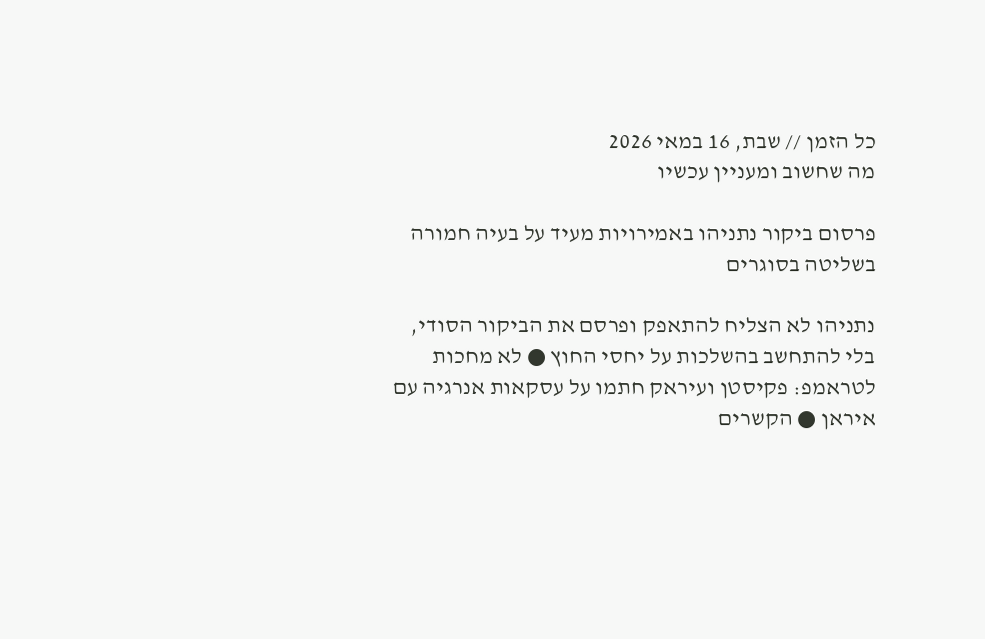כל הזמן // שבת, 16 במאי 2026
מה שחשוב ומעניין עכשיו

פרסום ביקור נתניהו באמירויות מעיד על בעיה חמורה בשליטה בסוגרים

נתניהו לא הצליח להתאפק ופרסם את הביקור הסודי, בלי להתחשב בהשלכות על יחסי החוץ ● לא מחכות לטראמפ: פקיסטן ועיראק חתמו על עסקאות אנרגיה עם איראן ● הקשרים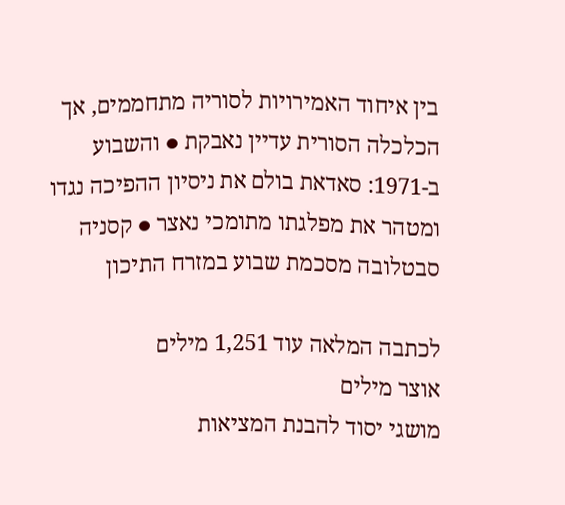בין איחוד האמירויות לסוריה מתחממים, אך הכלכלה הסורית עדיין נאבקת ● והשבוע ב-1971: סאדאת בולם את ניסיון ההפיכה נגדו ומטהר את מפלגתו מתומכי נאצר ● קסניה סבטלובה מסכמת שבוע במזרח התיכון

לכתבה המלאה עוד 1,251 מילים
אוצר מילים
מושגי יסוד להבנת המציאות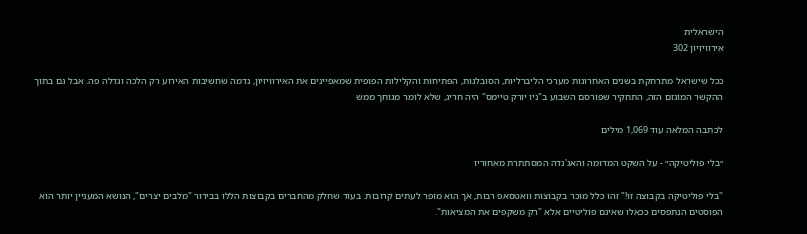הישראלית
אֵירוֹוִיזְיוֹן 302

ככל שישראל מתרחקת בשנים האחרונות מערכי הליברליות, הסובלנות, הפתיחות והקלילות הפופית שמאפיינים את האירוויזיון, נדמה שחשיבות האירוע רק הלכה וגדלה פה. אבל גם בתוך ההקשר המוגזם הזה, התחקיר שפורסם השבוע ב"ניו יורק טיימס" היה חריג, שלא לומר מגוחך ממש

לכתבה המלאה עוד 1,069 מילים

״בלי פוליטיקה״ - על השקט המדומה והאג'נדה המסתתרת מאחוריו

"בלי פוליטיקה בקבוצה זו!" זהו כלל מוכר בקבוצות וואטסאפ רבות, אך הוא מופר לעתים קרובות. בעוד שחלק מהחברים בקבוצות הללו בבירור "מלבים יצרים", הנושא המעניין יותר הוא הפוסטים הנתפסים ככאלו שאינם פוליטיים אלא "רק משקפים את המציאות".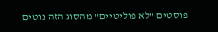פוסטים "לא פוליטיים" מהסוג הזה נוטים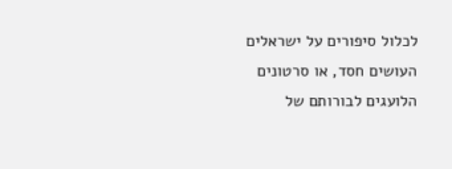לכלול סיפורים על ישראלים העושים חסד, או סרטונים הלועגים לבורותם של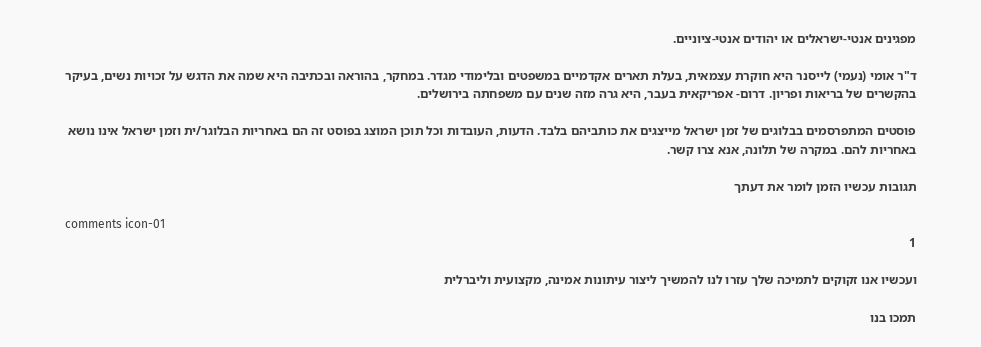מפגינים אנטי-ישראלים או יהודים אנטי-ציוניים.

ד"ר אומי (נעמי) לייסנר היא חוקרת עצמאית, בעלת תארים אקדמיים במשפטים ובלימודי מגדר. במחקר, בהוראה ובכתיבה היא שמה את הדגש על זכויות נשים, בעיקר בהקשרים של בריאות ופריון. דרום- אפריקאית בעבר, היא גרה מזה שנים עם משפחתה בירושלים.

פוסטים המתפרסמים בבלוגים של זמן ישראל מייצגים את כותביהם בלבד. הדעות, העובדות וכל תוכן המוצג בפוסט זה הם באחריות הבלוגר/ית וזמן ישראל אינו נושא באחריות להם. במקרה של תלונה, אנא צרו קשר.

תגובות עכשיו הזמן לומר את דעתך

comments icon-01
1

ועכשיו אנו זקוקים לתמיכה שלך עזרו לנו להמשיך ליצור עיתונות אמינה, מקצועית וליברלית

תמכו בנו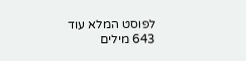לפוסט המלא עוד 643 מילים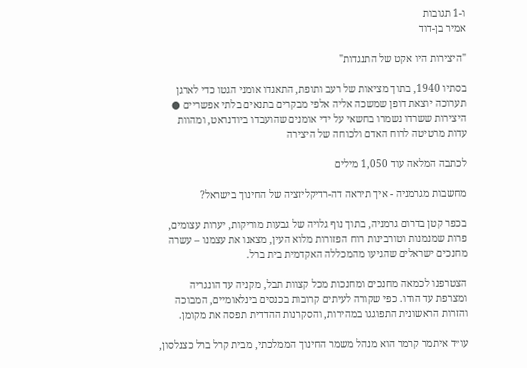ו-1 תגובות
אמיר בן-דוד

"היצירות היו אקט של התנגדות"

בסתיו 1940, בתוך מציאות של רעב ותופת, התאגדו אומני הגטו כדי לארגן תערוכה יוצאת דופן שמשכה אליה אלפי מבקרים בתנאים בלתי אפשריים ● היצירות ששרדו נשמרו בחשאי על ידי אומנים שהועבדו ביודנראט, ומהוות עדות מרטיטה לרוח האדם ולכוחה של היצירה

לכתבה המלאה עוד 1,050 מילים

מחשבות מגרמניה - איך תיראה דה-רדיקליזציה של החינוך בישראל?

בכפר קטן בדרום גרמניה, בתוך נוף גלויה של גבעות מוריקות, יערות עצומים, פרות שמנמנות וטורבינות רוח הפזורות מלוא העין, מצאנו את עצמנו – עשרה מחנכים ישראלים שהגיעו מהמכללה האקדמית בית ברל.

הצטרפנו לכמאה מחנכים ומחנכות מכל קצוות תבל, מקניה עד הונגריה ומצרפת עד הודו. כפי שקורה לעיתים קרובות בכנסים בינלאומיים, המבוכה והזרות הראשונית התפוגגו במהירות, והסקרנות ההדדית תפסה את מקומן.

עו״ד איתמר קרמר הוא מנהל משמר החינוך הממלכתי, מבית קרל ברל כצנלסון,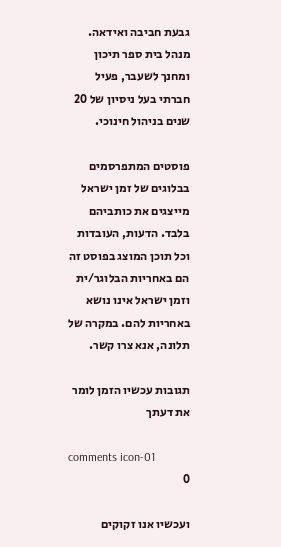גבעת חביבה ואידאה. מנהל בית ספר תיכון ומחנך לשעבר, פעיל חברתי בעל ניסיון של 20 שנים בניהול חינוכי.

פוסטים המתפרסמים בבלוגים של זמן ישראל מייצגים את כותביהם בלבד. הדעות, העובדות וכל תוכן המוצג בפוסט זה הם באחריות הבלוגר/ית וזמן ישראל אינו נושא באחריות להם. במקרה של תלונה, אנא צרו קשר.

תגובות עכשיו הזמן לומר את דעתך

comments icon-01
0

ועכשיו אנו זקוקים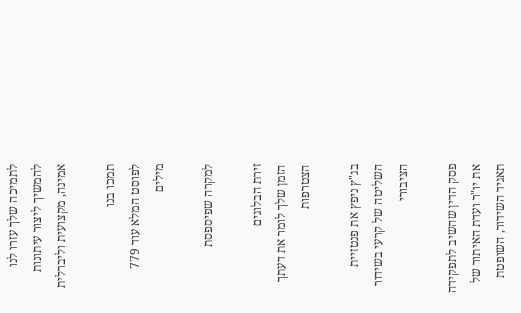לתמיכה שלך עזרו לנו להמשיך ליצור עיתונות אמינה, מקצועית וליברלית

תמכו בנו
לפוסט המלא עוד 779 מילים

למקרה שפיספסת

זירת הבלוגים
הזמן שלך לומר את דעתך
הצטרפות

בג"ץ ניפץ את פנטזיית השליטה של קרעי בשידור הציבורי

פסק הדין שהשיב לתפקידה את יו"ר ועדת האיתור של תאגיד השידור, השופטת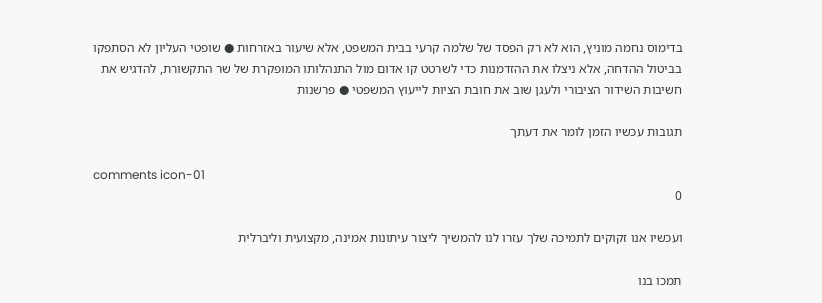בדימוס נחמה מוניץ, הוא לא רק הפסד של שלמה קרעי בבית המשפט, אלא שיעור באזרחות ● שופטי העליון לא הסתפקו בביטול ההדחה, אלא ניצלו את ההזדמנות כדי לשרטט קו אדום מול התנהלותו המופקרת של שר התקשורת, להדגיש את חשיבות השידור הציבורי ולעגן שוב את חובת הציות לייעוץ המשפטי ● פרשנות

תגובות עכשיו הזמן לומר את דעתך

comments icon-01
0

ועכשיו אנו זקוקים לתמיכה שלך עזרו לנו להמשיך ליצור עיתונות אמינה, מקצועית וליברלית

תמכו בנו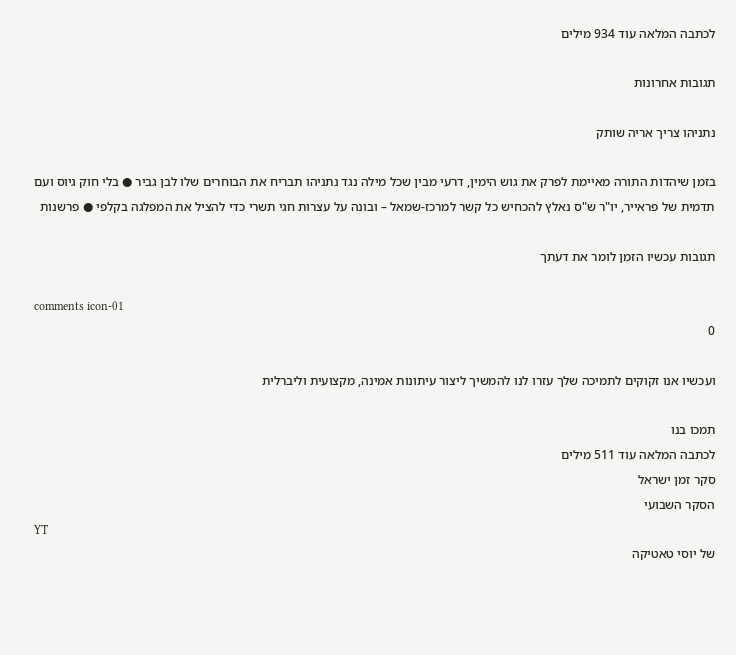לכתבה המלאה עוד 934 מילים

תגובות אחרונות

נתניהו צריך אריה שותק

בזמן שיהדות התורה מאיימת לפרק את גוש הימין, דרעי מבין שכל מילה נגד נתניהו תבריח את הבוחרים שלו לבן גביר ● בלי חוק גיוס ועם תדמית של פראייר, יו"ר ש"ס נאלץ להכחיש כל קשר למרכז-שמאל – ובונה על עצרות חגי תשרי כדי להציל את המפלגה בקלפי ● פרשנות

תגובות עכשיו הזמן לומר את דעתך

comments icon-01
0

ועכשיו אנו זקוקים לתמיכה שלך עזרו לנו להמשיך ליצור עיתונות אמינה, מקצועית וליברלית

תמכו בנו
לכתבה המלאה עוד 511 מילים
סקר זמן ישראל
הסקר השבועי
YT
של יוסי טאטיקה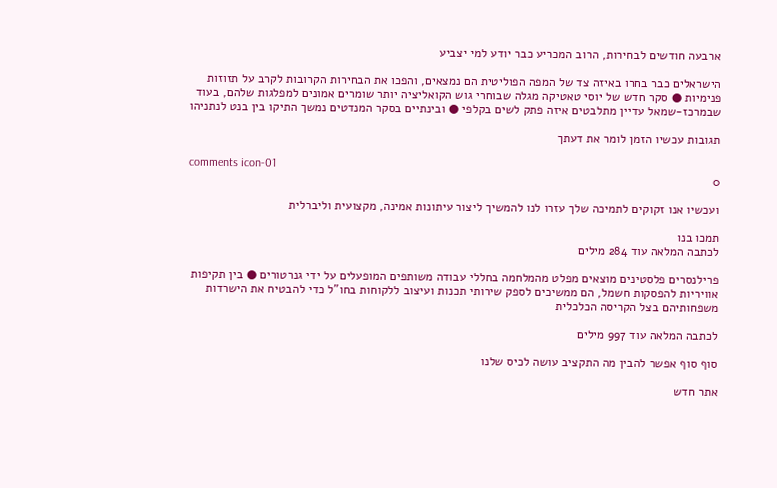ארבעה חודשים לבחירות, הרוב המכריע כבר יודע למי יצביע

הישראלים כבר בחרו באיזה צד של המפה הפוליטית הם נמצאים, והפכו את הבחירות הקרובות לקרב על תזוזות פנימיות ● סקר חדש של יוסי טאטיקה מגלה שבוחרי גוש הקואליציה יותר שומרים אמונים למפלגות שלהם, בעוד שבמרכז-שמאל עדיין מתלבטים איזה פתק לשים בקלפי ● ובינתיים בסקר המנדטים נמשך התיקו בין בנט לנתניהו

תגובות עכשיו הזמן לומר את דעתך

comments icon-01
0

ועכשיו אנו זקוקים לתמיכה שלך עזרו לנו להמשיך ליצור עיתונות אמינה, מקצועית וליברלית

תמכו בנו
לכתבה המלאה עוד 284 מילים

פרילנסרים פלסטינים מוצאים מפלט מהמלחמה בחללי עבודה משותפים המופעלים על ידי גנרטורים ● בין תקיפות אוויריות להפסקות חשמל, הם ממשיכים לספק שירותי תכנות ועיצוב ללקוחות בחו"ל כדי להבטיח את הישרדות משפחותיהם בצל הקריסה הכלכלית

לכתבה המלאה עוד 997 מילים

סוף סוף אפשר להבין מה התקציב עושה לכיס שלנו

אתר חדש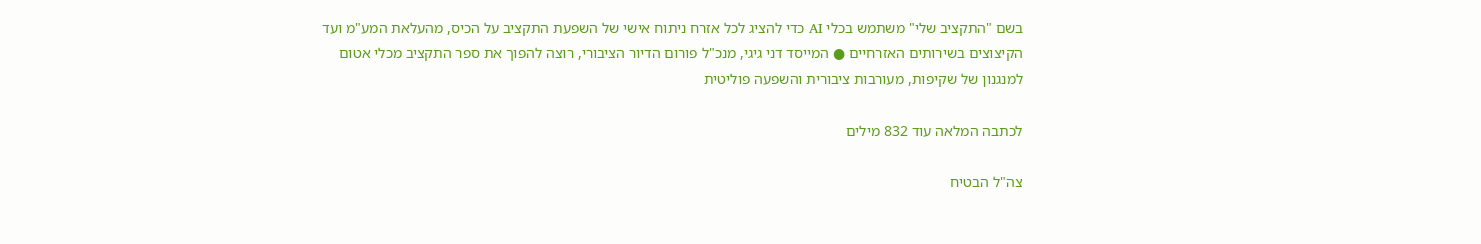בשם "התקציב שלי" משתמש בכלי AI כדי להציג לכל אזרח ניתוח אישי של השפעת התקציב על הכיס, מהעלאת המע"מ ועד הקיצוצים בשירותים האזרחיים ● המייסד דני גיגי, מנכ"ל פורום הדיור הציבורי, רוצה להפוך את ספר התקציב מכלי אטום למנגנון של שקיפות, מעורבות ציבורית והשפעה פוליטית

לכתבה המלאה עוד 832 מילים

צה"ל הבטיח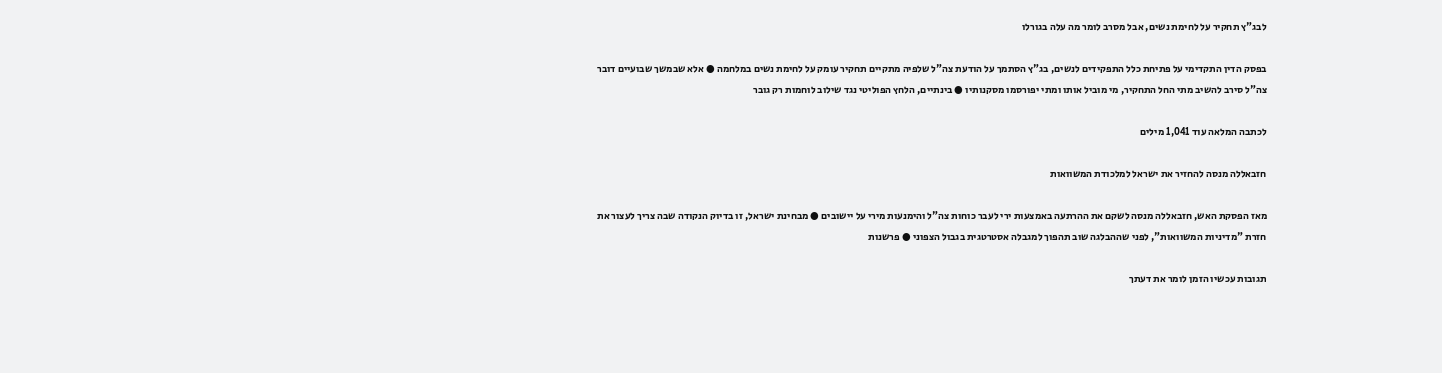לבג"ץ תחקיר על לחימת נשים, אבל מסרב לומר מה עלה בגורלו

בפסק הדין התקדימי על פתיחת כלל התפקידים לנשים, בג"ץ הסתמך על הודעת צה"ל שלפיה מתקיים תחקיר עומק על לחימת נשים במלחמה ● אלא שבמשך שבועיים דובר צה"ל סירב להשיב מתי החל התחקיר, מי מוביל אותו ומתי יפורסמו מסקנותיו ● בינתיים, הלחץ הפוליטי נגד שילוב לוחמות רק גובר

לכתבה המלאה עוד 1,041 מילים

חזבאללה מנסה להחזיר את ישראל למלכודת המשוואות

מאז הפסקת האש, חזבאללה מנסה לשקם את ההרתעה באמצעות ירי לעבר כוחות צה"ל והימנעות מירי על יישובים ● מבחינת ישראל, זו בדיוק הנקודה שבה צריך לעצור את חזרת "מדיניות המשוואות", לפני שההבלגה שוב תהפוך למגבלה אסטרטגית בגבול הצפוני ● פרשנות

תגובות עכשיו הזמן לומר את דעתך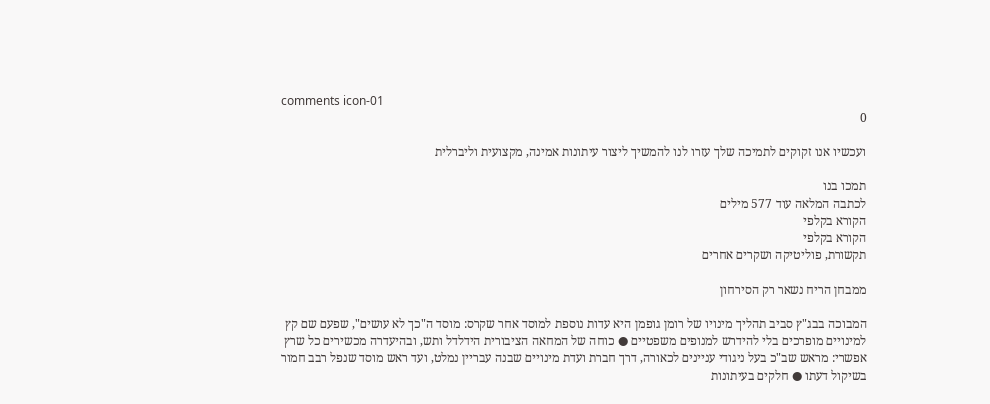comments icon-01
0

ועכשיו אנו זקוקים לתמיכה שלך עזרו לנו להמשיך ליצור עיתונות אמינה, מקצועית וליברלית

תמכו בנו
לכתבה המלאה עוד 577 מילים
הקורא בקלפי
הקורא בקלפי
תקשורת, פוליטיקה ושקרים אחרים

ממבחן הריח נשאר רק הסירחון

המבוכה בבג"ץ סביב תהליך מינויו של רומן גופמן היא עדות נוספת למוסד אחר שקרס: מוסד ה"כך לא עושים", שפעם שם קץ למינויים מופרכים בלי להידרש למנופים משפטיים ● כוחה של המחאה הציבורית הידלדל ותש, ובהיעדרה מכשירים כל שרץ אפשרי: מראש שב"כ בעל ניגודי עניינים לכאורה, דרך חברת ועדת מינויים שבנה עבריין נמלט, ועד ראש מוסד שנפל רבב חמור בשיקול דעתו ● חלקים בעיתונות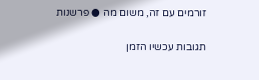זורמים עם זה, משום מה ● פרשנות

תגובות עכשיו הזמן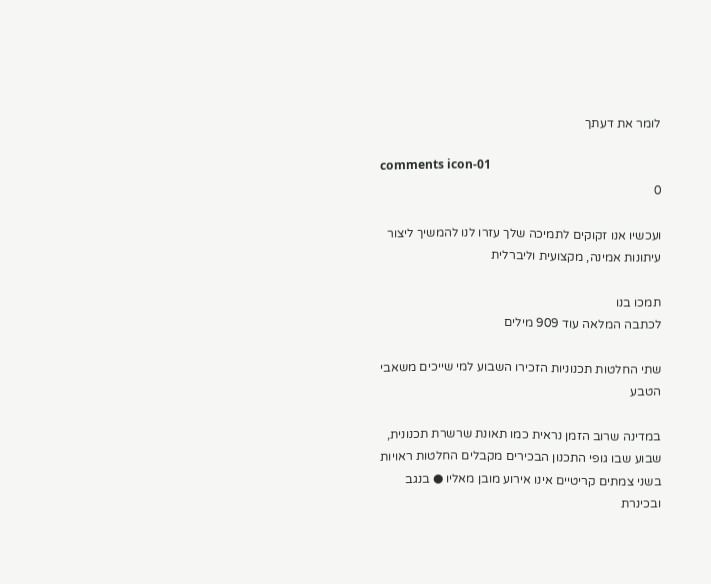לומר את דעתך

comments icon-01
0

ועכשיו אנו זקוקים לתמיכה שלך עזרו לנו להמשיך ליצור עיתונות אמינה, מקצועית וליברלית

תמכו בנו
לכתבה המלאה עוד 909 מילים

שתי החלטות תכנוניות הזכירו השבוע למי שייכים משאבי הטבע

במדינה שרוב הזמן נראית כמו תאונת שרשרת תכנונית, שבוע שבו גופי התכנון הבכירים מקבלים החלטות ראויות בשני צמתים קריטיים אינו אירוע מובן מאליו ● בנגב ובכינרת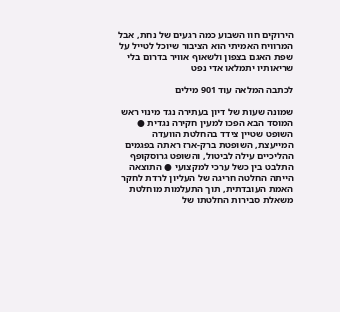הירוקים חוו השבוע כמה רגעים של נחת, אבל המרוויח האמיתי הוא הציבור שיוכל לטייל על שפת האגם בצפון ולשאוף אוויר בדרום בלי שריאותיו יתמלאו אדי נפט

לכתבה המלאה עוד 901 מילים

שמונה שעות של דיון בעתירה נגד מינוי ראש המוסד הבא הפכו למעין חקירה נגדית ● השופט שטיין צידד בהחלטת הוועדה המייעצת, השופטת ברק-ארז ראתה בפגמים ההליכיים עילה לביטול, והשופט גרוסקופף התלבט בין כשל ערכי למקצועי ● התוצאה הייתה החלטה חריגה של העליון לרדת לחקר האמת העובדתית, תוך התעלמות מוחלטת משאלת סבירות החלטתו של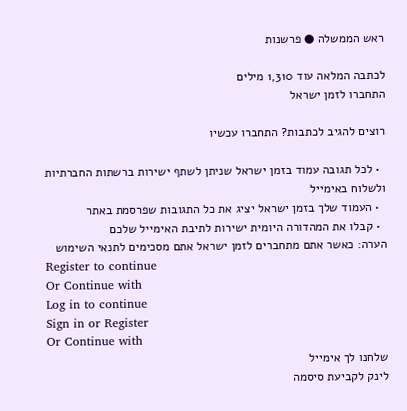ראש הממשלה ● פרשנות

לכתבה המלאה עוד 1,310 מילים
התחברו לזמן ישראל

רוצים להגיב לכתבות? התחברו עכשיו

  • לכל תגובה עמוד בזמן ישראל שניתן לשתף ישירות ברשתות החברתיות ולשלוח באימייל
  • העמוד שלך בזמן ישראל יציג את כל התגובות שפרסמת באתר
  • קבלו את המהדורה היומית ישירות לתיבת האימייל שלכם
הערה: כאשר אתם מתחברים לזמן ישראל אתם מסכימים לתנאי השימוש
Register to continue
Or Continue with
Log in to continue
Sign in or Register
Or Continue with
שלחנו לך אימייל
לינק לקביעת סיסמה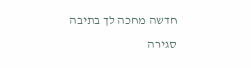חדשה מחכה לך בתיבה
סגירה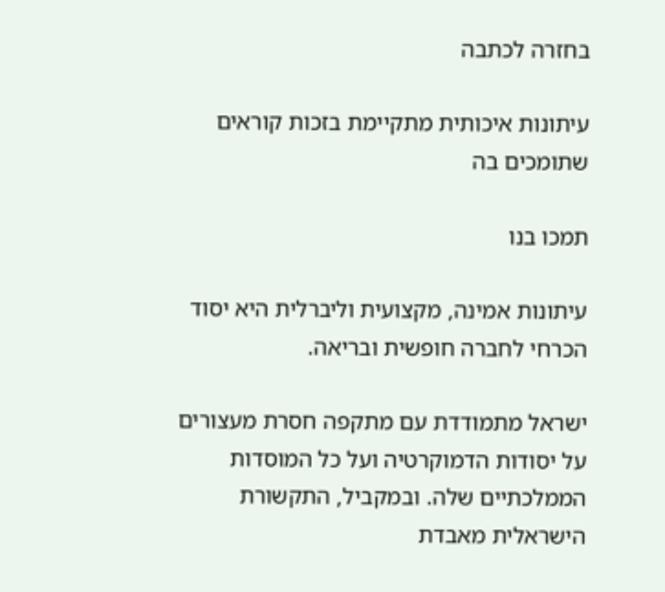בחזרה לכתבה

עיתונות איכותית מתקיימת בזכות קוראים שתומכים בה

תמכו בנו

עיתונות אמינה, מקצועית וליברלית היא יסוד הכרחי לחברה חופשית ובריאה.

ישראל מתמודדת עם מתקפה חסרת מעצורים על יסודות הדמוקרטיה ועל כל המוסדות הממלכתיים שלה. ובמקביל, התקשורת הישראלית מאבדת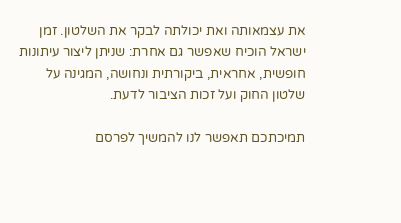את עצמאותה ואת יכולתה לבקר את השלטון. זמן ישראל הוכיח שאפשר גם אחרת: שניתן ליצור עיתונות חופשית, אחראית, ביקורתית ונחושה, המגינה על שלטון החוק ועל זכות הציבור לדעת.

תמיכתכם תאפשר לנו להמשיך לפרסם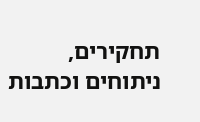תחקירים, ניתוחים וכתבות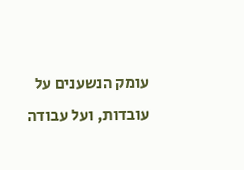עומק הנשענים על עובדות, ועל עבודה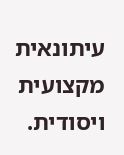עיתונאית מקצועית ויסודית.